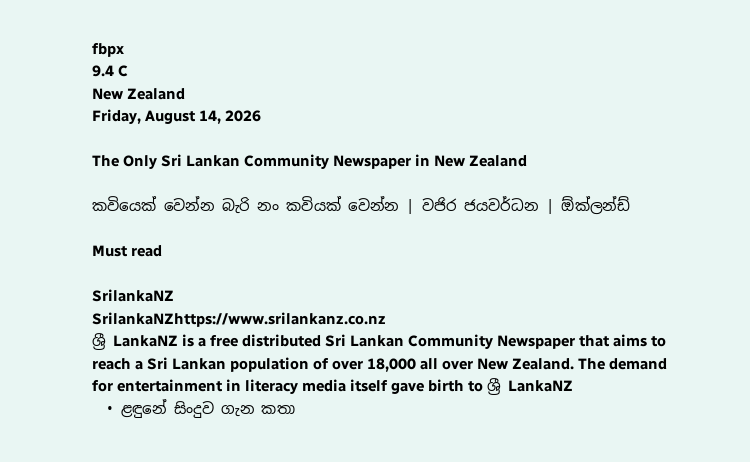fbpx
9.4 C
New Zealand
Friday, August 14, 2026

The Only Sri Lankan Community Newspaper in New Zealand

කවියෙක් වෙන්න බැරි නං කවියක් වෙන්න | වජිර ජයවර්ධන | ඕක්ලන්ඩ්

Must read

SrilankaNZ
SrilankaNZhttps://www.srilankanz.co.nz
ශ්‍රී LankaNZ is a free distributed Sri Lankan Community Newspaper that aims to reach a Sri Lankan population of over 18,000 all over New Zealand. The demand for entertainment in literacy media itself gave birth to ශ්‍රී LankaNZ
  • ළඳුනේ සිංදුව ගැන කතා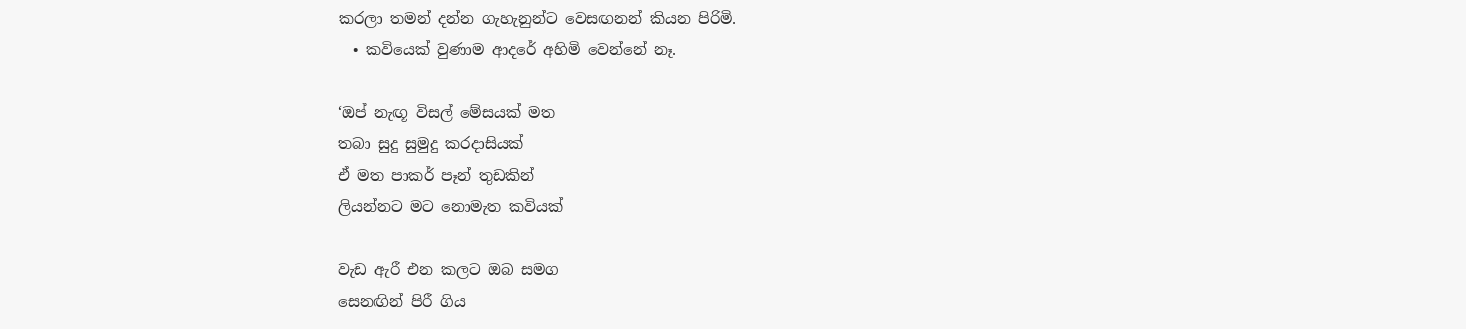කරලා තමන් දන්න ගැහැනුන්ට වෙසඟනන් කියන පිරිමි.
  • කවියෙක් වුණාම ආදරේ අහිමි වෙන්නේ නෑ.

‘ඔප් නැඟූ විසල් මේසයක් මත
තබා සුදු සුමුදු කරදාසියක්
ඒ මත පාකර් පෑන් තුඩකින්
ලියන්නට මට නොමැත කවියක්

වැඩ ඇරී එන කලට ඔබ සමග
සෙනඟින් පිරී ගිය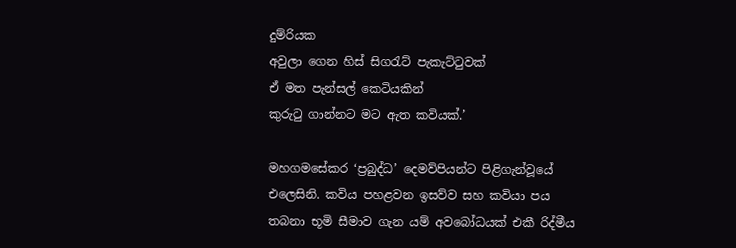දුම්රියක
අවුලා ගෙන හිස් සිගරැට් පැකැට්ටුවක්
ඒ මත පැන්සල් කෙටියකින්
කුරුටු ගාන්නට මට ඇත කවියක්.’

මහගමසේකර ‘ප්‍රබුද්ධ’ දෙමව්පියන්ට පිළිගැන්වූයේ එලෙසිනි. කවිය පහළවන ඉසව්ව සහ කවියා පය තබනා භූමි සීමාව ගැන යම් අවබෝධයක් එකී රිද්මීය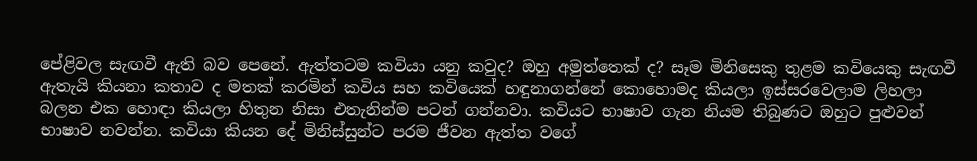පේළිවල සැඟවී ඇති බව පෙනේ. ඇත්තටම කවියා යනු කවුද? ඔහු අමුත්තෙක් ද? සෑම මිනිසෙකු තුළම කවියෙකු සැඟවී ඇතැයි කියනා කතාව ද මතක් කරමින් කවිය සහ කවියෙක් හඳුනාගන්නේ කොහොමද කියලා ඉස්සරවෙලාම ලිහලා බලන එක හොඳා කියලා හිතුන නිසා එතැනින්ම පටන් ගන්නවා. කවියට භාෂාව ගැන නියම තිබුණට ඔහුට පුළුවන් භාෂාව නවන්න. කවියා කියන දේ මිනිස්සුන්ට පරම ජීවන ඇත්ත වගේ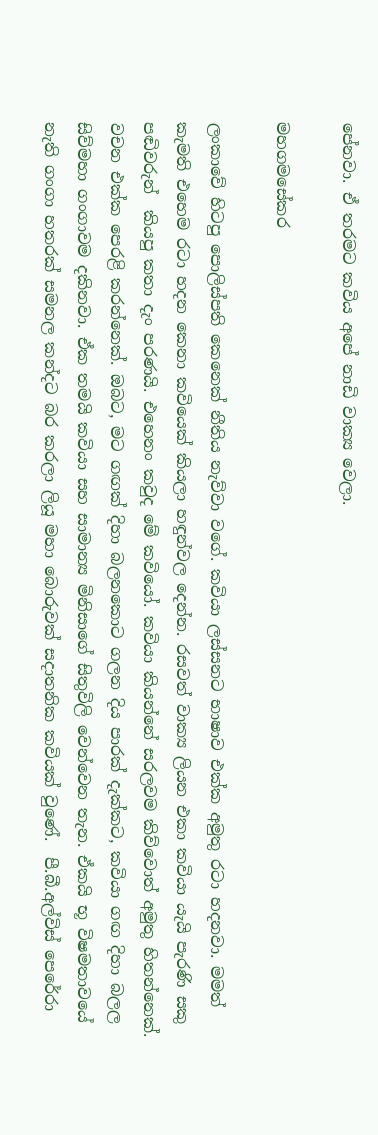පේනවා. ඒ තරමට කවිය අපේ නාඩි වාක්‍ය වෙලා.

මහගමසේකර

ලංකාවේ හිටපු පොලිස්පති කෙනෙක් නීතිය නැව්වා වගේ. කවියා ලස්සනට භාෂාව එක්ක අමුතු රටා හදනවා. මමත් කැමති එහෙම රටා හදන කෙනා කවියෙක් කියලා හඳුන්වල දෙන්න. රසවත් වාක්‍ය ලියන එකා කවියා යැයි පැරණි සකු පඬිවරුන්  කියපු කතා දැං පරණයි. එහෙනං කවුද මේ කවියෝ. කවියා කියන්නේ සරලවම කිව්වොත් අමුතු හිතන්නෙක්. වචන එක්ක පෙරළි කරන්නෙක්. ඔබට, මට ගඟක් දිහා බලනකොට ගලන දිය පාරක් දැක්කට, කවියා ගඟ දිහා බලල සිව්මහා ගංගාවම දකිනවා. ඒක තමයි කවියා සහ සාමාන්‍ය මිනිසාගේ සිතුවිලි වෙන්වෙන තැන. ඒකයි භූ විෂමතාවයේ නැති ගංගා හතරක් සමනල කන්දට බර කරලා ලියූ මහා බොරුවක් සදාතනික කවියක් වුණේ.  පී.බී.අල්විස් පෙරේරා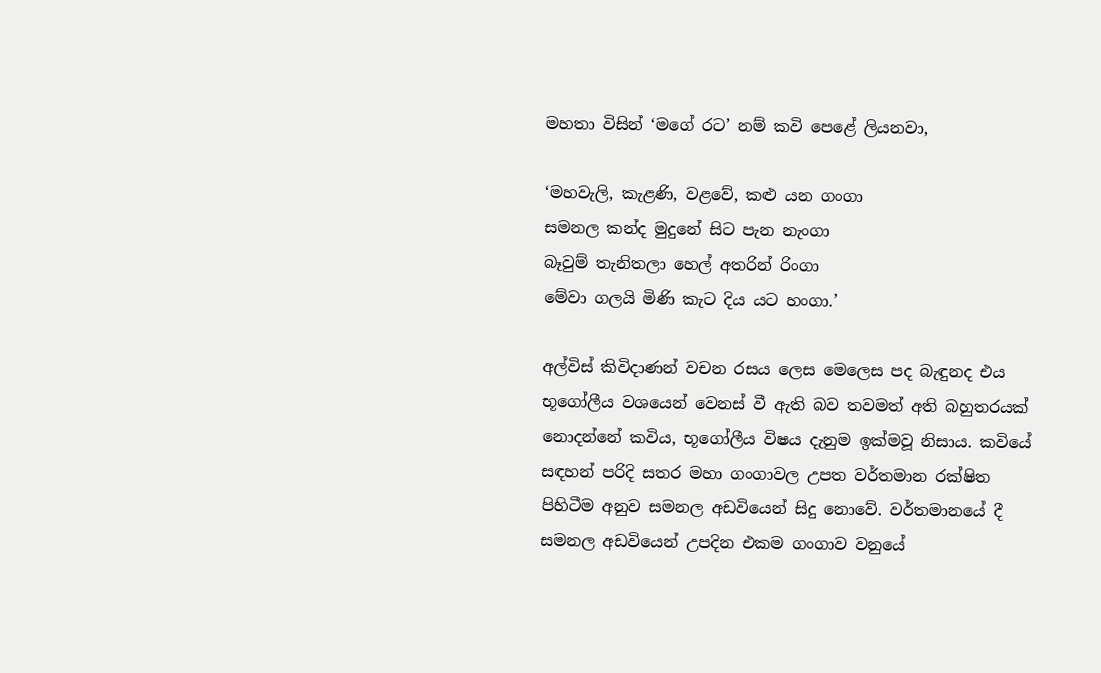මහතා විසින් ‘මගේ රට’ නම් කවි පෙළේ ලියනවා,

‘මහවැලි, කැළණි, වළවේ, කළු යන ගංගා
සමනල කන්ද මුදුනේ සිට පැන නැංගා
බෑවුම් තැනිතලා හෙල් අතරින් රිංගා
මේවා ගලයි මිණි කැට දිය යට හංගා.’

අල්විස් කිවිදාණන් වචන රසය ලෙස මෙලෙස පද බැඳුනද එය භූගෝලීය වශයෙන් වෙනස් වී ඇති බව තවමත් අති බහුතරයක් නොදන්නේ කවිය, භූගෝලීය විෂය දැනුම ඉක්මවූ නිසාය. කවියේ සඳහන් පරිදි සතර මහා ගංගාවල උපත වර්තමාන රක්ෂිත පිහිටීම අනුව සමනල අඩවියෙන් සිදු නොවේ. වර්තමානයේ දී සමනල අඩවියෙන් උපදින එකම ගංගාව වනුයේ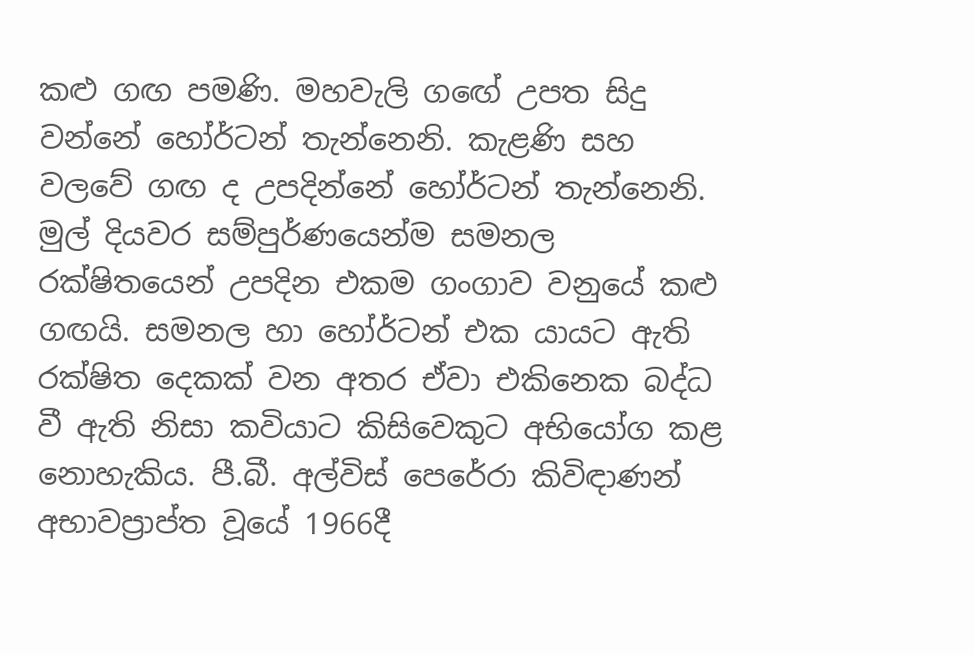කළු ගඟ පමණි. මහවැලි ගඟේ උපත සිදු වන්නේ හෝර්ටන් තැන්නෙනි. කැළණි සහ වලවේ ගඟ ද උපදින්නේ හෝර්ටන් තැන්නෙනි. මුල් දියවර සම්පුර්ණයෙන්ම සමනල රක්ෂිතයෙන් උපදින එකම ගංගාව වනුයේ කළු ගඟයි. සමනල හා හෝර්ටන් එක යායට ඇති රක්ෂිත දෙකක් වන අතර ඒවා එකිනෙක බද්ධ වී ඇති නිසා කවියාට කිසිවෙකුට අභියෝග කළ නොහැකිය. පී.බී. අල්විස් පෙරේරා කිවිඳාණන් අභාවප්‍රාප්ත වූයේ 1966දී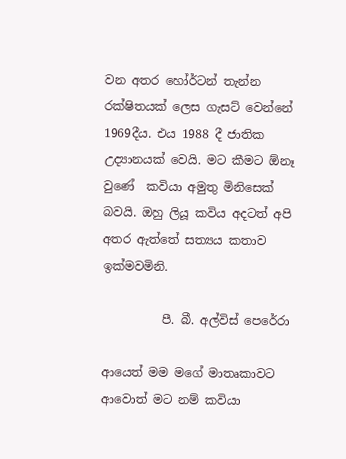වන අතර හෝර්ටන් තැන්න රක්ෂිතයක් ලෙස ගැසට් වෙන්නේ 1969දීය. එය 1988 දී ජාතික උද්‍යානයක් වෙයි. මට කීමට ඕනෑ වුණේ  කවියා අමුතු මිනිසෙක් බවයි. ඔහු ලියූ කවිය අදටත් අපි අතර ඇත්තේ සත්‍යය කතාව ඉක්මවමිනි.

          පී. බී. අල්විස් පෙරේරා

ආයෙත් මම මගේ මාතෘකාවට ආවොත් මට නම් කවියා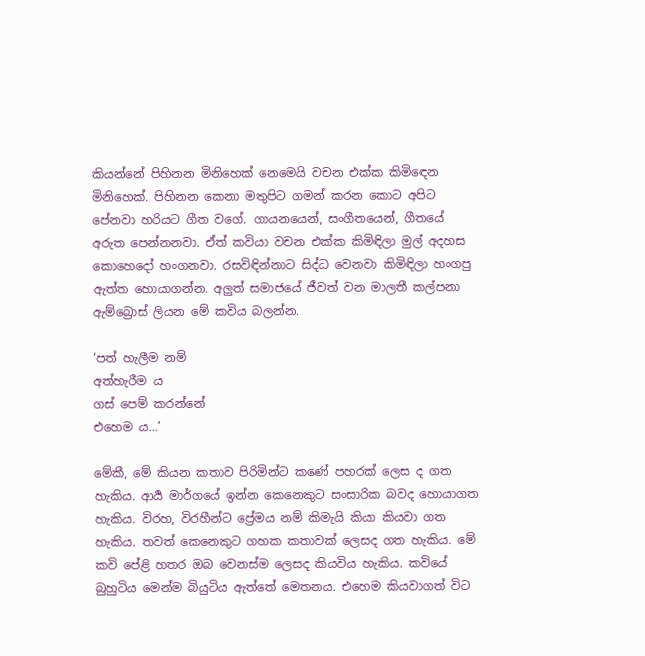කියන්නේ පිහිනන මිනිහෙක් නෙමෙයි වචන එක්ක කිමිඳෙන මිනිහෙක්. පිහිනන කෙනා මතුපිට ගමන් කරන කොට අපිට පේනවා හරියට ගීත වගේ. ගායනයෙන්, සංගීතයෙන්, ගීතයේ අරුත පෙන්නනවා. ඒත් කවියා වචන එක්ක කිමිඳිලා මුල් අදහස කොහෙදෝ හංගනවා. රසවිඳින්නාට සිද්ධ වෙනවා කිමිඳිලා හංගපු ඇත්ත හොයාගන්න. අලුත් සමාජයේ ජීවත් වන මාලතී කල්පනා ඇම්බ්‍රොස් ලියන මේ කවිය බලන්න.

‘පත් හැලීම නම්
අත්හැරීම ය
ගස් පෙම් කරන්නේ
එහෙම ය…’

මේකී, මේ කියන කතාව පිරිමින්ට කණේ පහරක් ලෙස ද ගත හැකිය. ආර්‍ය මාර්ගයේ ඉන්න කෙනෙකුට සංසාරික බවද හොයාගත හැකිය. විරහ, විරහීන්ට ප්‍රේමය නම් කිමැයි කියා කියවා ගත හැකිය. තවත් කෙනෙකුට ගහක කතාවක් ලෙසද ගත හැකිය. මේ කවි පේළි හතර ඔබ වෙනස්ම ලෙසද කියවිය හැකිය. කවියේ බුහුටිය මෙන්ම බියුටිය ඇත්තේ මෙතනය. එහෙම කියවාගත් විට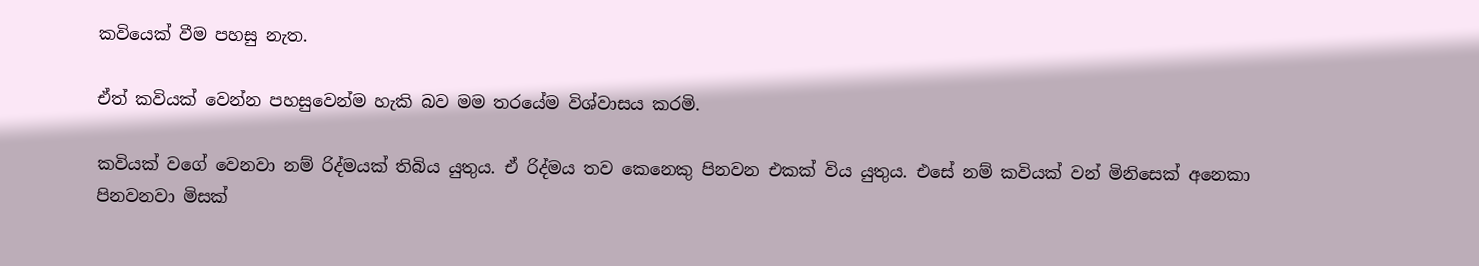කවියෙක් වීම පහසු නැත.

ඒත් කවියක් වෙන්න පහසුවෙන්ම හැකි බව මම තරයේම විශ්වාසය කරමි.

කවියක් වගේ වෙනවා නම් රිද්මයක් තිබිය යුතුය. ඒ රිද්මය තව කෙනෙකු පිනවන එකක් විය යුතුය. එසේ නම් කවියක් වන් මිනිසෙක් අනෙකා පිනවනවා මිසක්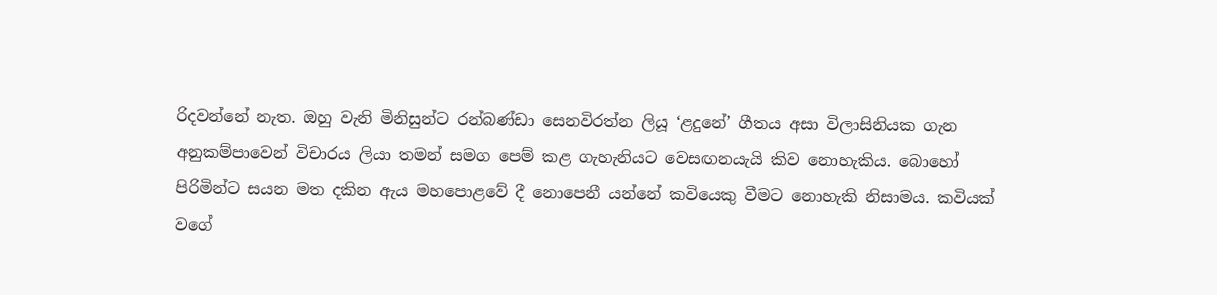රිදවන්නේ නැත. ඔහු වැනි මිනිසුන්ට රන්බණ්ඩා සෙනවිරත්න ලියූ ‘ළදුනේ’ ගීතය අසා විලාසිනියක ගැන අනුකම්පාවෙන් විචාරය ලියා තමන් සමග පෙම් කළ ගැහැනියට වෙසඟනයැයි කිව නොහැකිය. බොහෝ පිරිමින්ට සයන මත දකින ඇය මහපොළවේ දී නොපෙනී යන්නේ කවියෙකු වීමට නොහැකි නිසාමය. කවියක් වගේ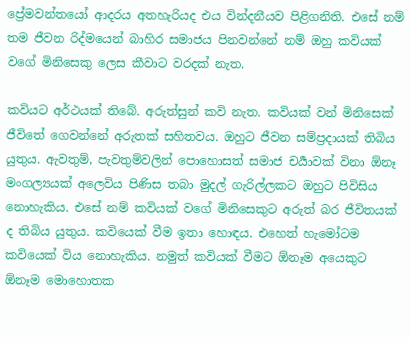ප්‍රේමවන්තයෝ ආදරය අතහැරියද එය වින්දනීයව පිළිගනිති. එසේ නම් තම ජීවන රිද්මයෙන් බාහිර සමාජය පිනවන්නේ නම් ඔහු කවියක් වගේ මිනිසෙකු ලෙස කීවාට වරදක් නැත.

කවියට අර්ථයක් තිබේ. අරුත්සුන් කවි නැත. කවියක් වන් මිනිසෙක් ජීවිතේ ගෙවන්නේ අරුතක් සහිතවය. ඔහුට ජීවන සම්ප්‍රදායක් තිබිය යුතුය. ඇවතුම්, පැවතුම්වලින් පොහොසත් සමාජ චර්‍යාවක් විනා ඕනෑ මංගල්‍යයක් අලෙවිය පිණිස තබා මුදල් ගැරිල්ලකට ඔහුට පිවිසිය නොහැකිය. එසේ නම් කවියක් වගේ මිනිසෙකුට අරුත් බර ජීවිතයක් ද තිබිය යුතුය. කවියෙක් වීම ඉතා හොඳය. එහෙත් හැමෝටම කවියෙක් විය නොහැකිය. නමුත් කවියක් වීමට ඕනෑම අයෙකුට ඕනෑම මොහොතක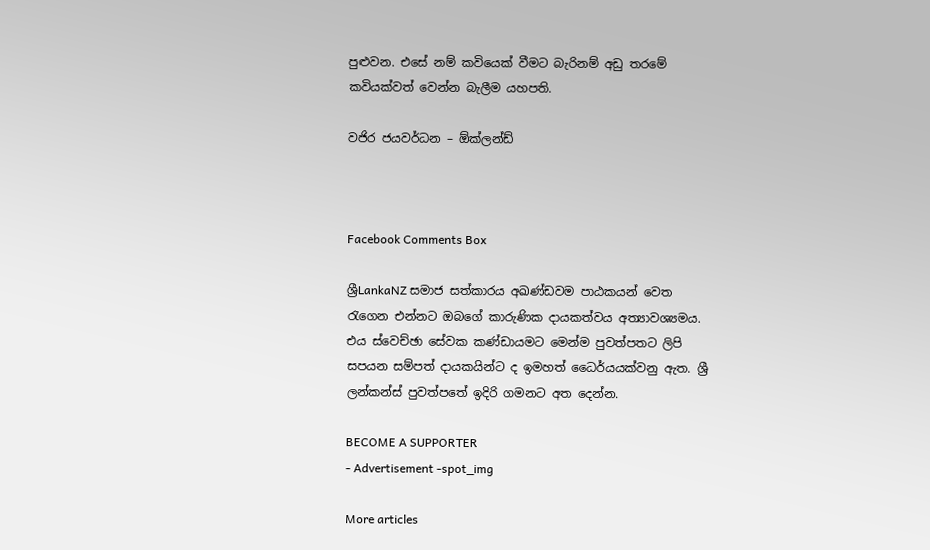පුළුවන. එසේ නම් කවියෙක් වීමට බැරිනම් අඩු තරමේ කවියක්වත් වෙන්න බැලීම යහපති.

වජිර ජයවර්ධන – ඕක්ලන්ඩ්



Facebook Comments Box

ශ්‍රීLankaNZ සමාජ සත්කාරය අඛණ්ඩවම පාඨකයන් වෙත රැගෙන එන්නට ඔබගේ කාරුණික දායකත්වය අත්‍යාවශ්‍යමය. එය ස්වෙච්ඡා සේවක කණ්ඩායමට මෙන්ම පුවත්පතට ලිපි සපයන සම්පත් දායකයින්ට ද ඉමහත් ධෛර්යයක්වනු ඇත. ශ්‍රී ලන්කන්ස් පුවත්පතේ ඉදිරි ගමනට අත දෙන්න.

BECOME A SUPPORTER
- Advertisement -spot_img

More articles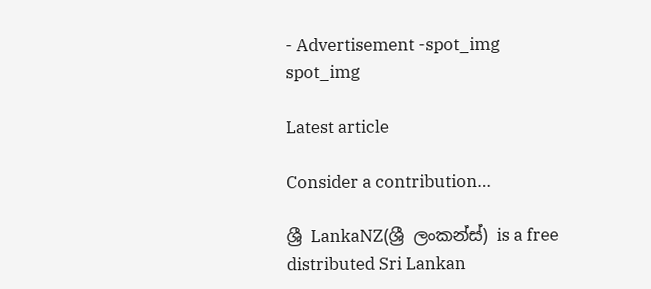- Advertisement -spot_img
spot_img

Latest article

Consider a contribution…

ශ්‍රී LankaNZ(ශ්‍රී ලංකන්ස්) is a free distributed Sri Lankan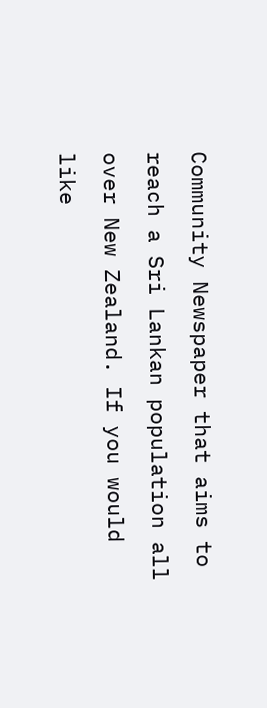Community Newspaper that aims to reach a Sri Lankan population all over New Zealand. If you would like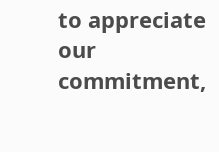to appreciate our commitment,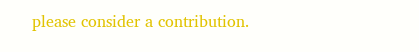please consider a contribution.